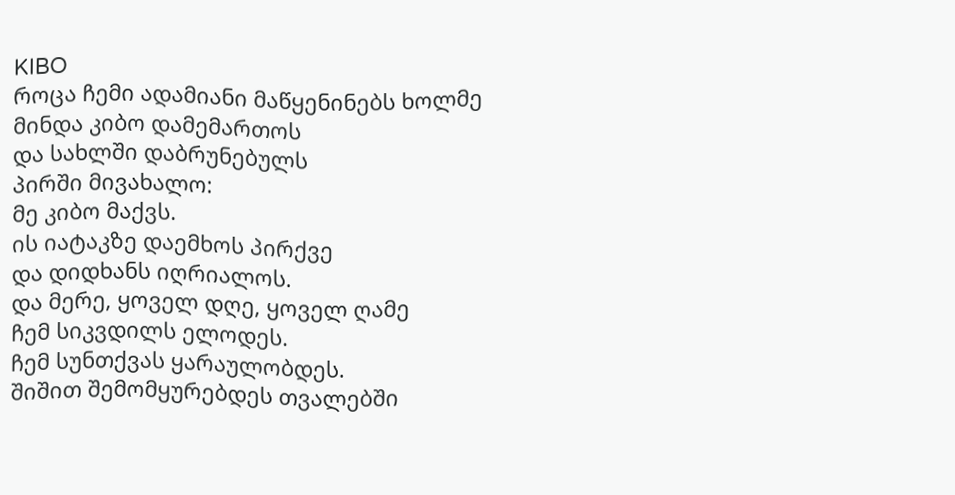KIBO
როცა ჩემი ადამიანი მაწყენინებს ხოლმე
მინდა კიბო დამემართოს
და სახლში დაბრუნებულს
პირში მივახალო:
მე კიბო მაქვს.
ის იატაკზე დაემხოს პირქვე
და დიდხანს იღრიალოს.
და მერე, ყოველ დღე, ყოველ ღამე
ჩემ სიკვდილს ელოდეს.
ჩემ სუნთქვას ყარაულობდეს.
შიშით შემომყურებდეს თვალებში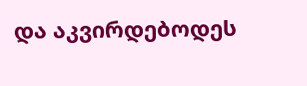და აკვირდებოდეს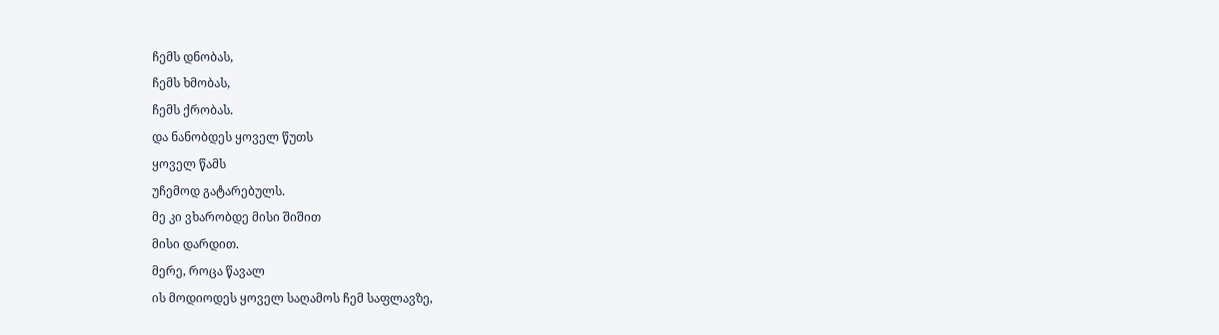ჩემს დნობას,
ჩემს ხმობას,
ჩემს ქრობას.
და ნანობდეს ყოველ წუთს
ყოველ წამს
უჩემოდ გატარებულს.
მე კი ვხარობდე მისი შიშით
მისი დარდით.
მერე, როცა წავალ
ის მოდიოდეს ყოველ საღამოს ჩემ საფლავზე,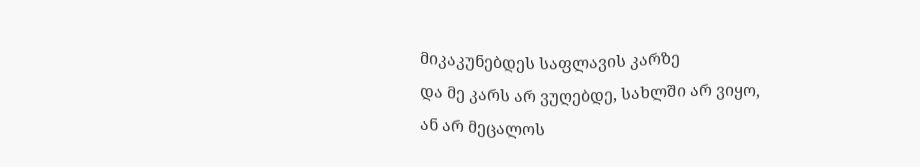მიკაკუნებდეს საფლავის კარზე
და მე კარს არ ვუღებდე, სახლში არ ვიყო,
ან არ მეცალოს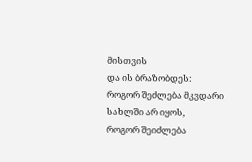მისთვის
და ის ბრაზობდეს:
როგორ შეძლება მკვდარი სახლში არ იყოს,
როგორ შეიძლება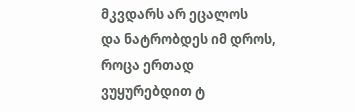მკვდარს არ ეცალოს
და ნატრობდეს იმ დროს,
როცა ერთად ვუყურებდით ტ